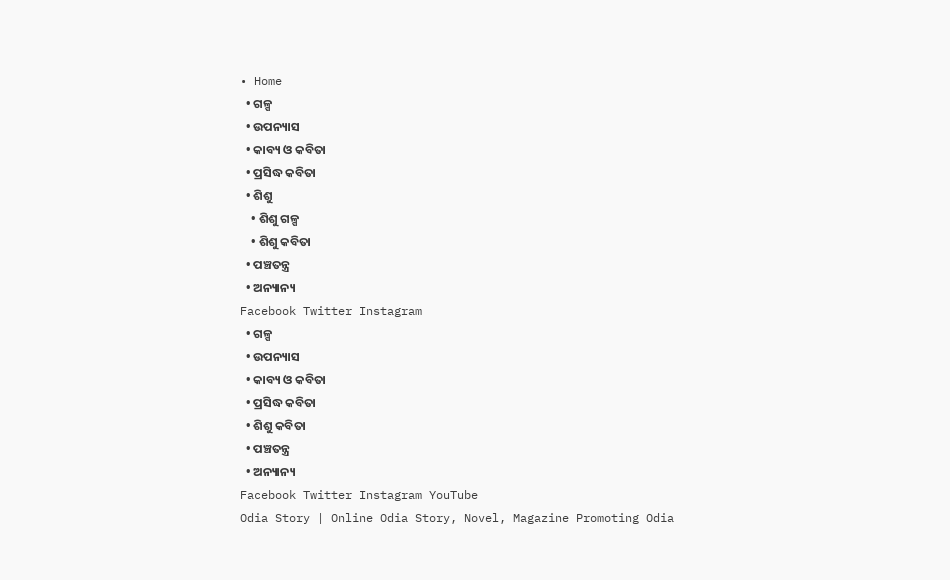• Home
  • ଗଳ୍ପ
  • ଉପନ୍ୟାସ
  • କାବ୍ୟ ଓ କବିତା
  • ପ୍ରସିଦ୍ଧ କବିତା
  • ଶିଶୁ
    • ଶିଶୁ ଗଳ୍ପ
    • ଶିଶୁ କବିତା
  • ପଞ୍ଚତନ୍ତ୍ର
  • ଅନ୍ୟାନ୍ୟ
Facebook Twitter Instagram
  • ଗଳ୍ପ
  • ଉପନ୍ୟାସ
  • କାବ୍ୟ ଓ କବିତା
  • ପ୍ରସିଦ୍ଧ କବିତା
  • ଶିଶୁ କବିତା
  • ପଞ୍ଚତନ୍ତ୍ର
  • ଅନ୍ୟାନ୍ୟ
Facebook Twitter Instagram YouTube
Odia Story | Online Odia Story, Novel, Magazine Promoting Odia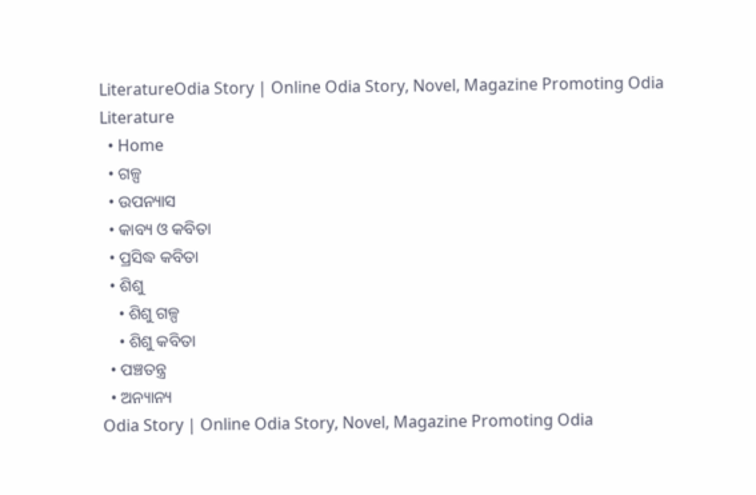LiteratureOdia Story | Online Odia Story, Novel, Magazine Promoting Odia Literature
  • Home
  • ଗଳ୍ପ
  • ଉପନ୍ୟାସ
  • କାବ୍ୟ ଓ କବିତା
  • ପ୍ରସିଦ୍ଧ କବିତା
  • ଶିଶୁ
    • ଶିଶୁ ଗଳ୍ପ
    • ଶିଶୁ କବିତା
  • ପଞ୍ଚତନ୍ତ୍ର
  • ଅନ୍ୟାନ୍ୟ
Odia Story | Online Odia Story, Novel, Magazine Promoting Odia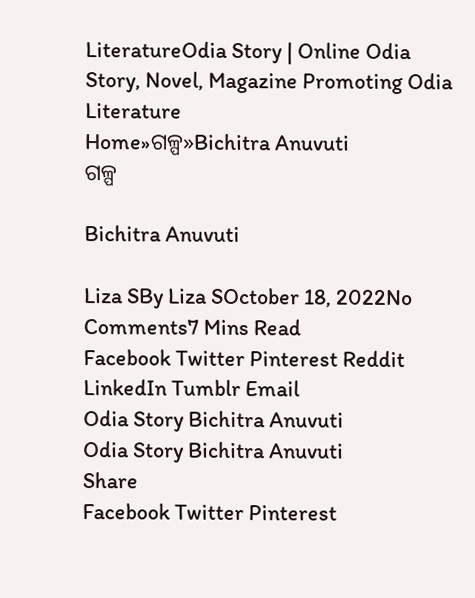LiteratureOdia Story | Online Odia Story, Novel, Magazine Promoting Odia Literature
Home»ଗଳ୍ପ»Bichitra Anuvuti
ଗଳ୍ପ

Bichitra Anuvuti

Liza SBy Liza SOctober 18, 2022No Comments7 Mins Read
Facebook Twitter Pinterest Reddit LinkedIn Tumblr Email
Odia Story Bichitra Anuvuti
Odia Story Bichitra Anuvuti
Share
Facebook Twitter Pinterest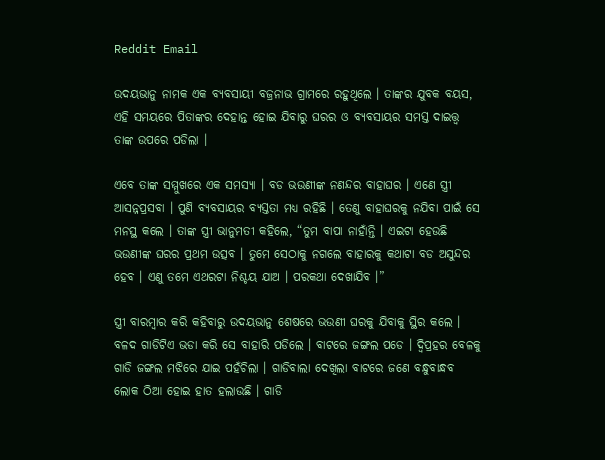Reddit Email

ଉଦୟଭାନୁ ନାମକ ଏକ ବ୍ୟବସାୟୀ ବଜ୍ରନାଭ ଗ୍ରାମରେ ରହୁଥିଲେ । ତାଙ୍କର ଯୁବକ ବୟସ, ଏହି ସମୟରେ ପିତାଙ୍କର ଦେହାନ୍ତ ହୋଇ ଯିବାରୁ ଘରର ଓ ବ୍ୟବସାୟର ସମସ୍ତ ଦାଇତ୍ତ୍ଵ ତାଙ୍କ ଉପରେ ପଡିଲା ।

ଏବେ ତାଙ୍କ ସମ୍ମୁଖରେ ଏକ ସମସ୍ୟା । ବଡ ଭଉଣୀଙ୍କ ନଣନ୍ଦର ବାହାଘର । ଏଣେ ସ୍ତ୍ରୀ ଆସନ୍ନପ୍ରସବା । ପୁଣି ବ୍ୟବସାୟର ବ୍ୟସ୍ତତା ମଧ୍ୟ ରହିଛି । ତେଣୁ ବାହାଘରକୁ ନଯିବା ପାଇଁ ସେ ମନସ୍ଥ କଲେ । ତାଙ୍କ ସ୍ତ୍ରୀ ଭାନୁମତୀ କହିଲେ, “ତୁମ ବାପା ନାହାଁନ୍ତି । ଏଇଟା ହେଉଛି ଭଉଣୀଙ୍କ ଘରର ପ୍ରଥମ ଉତ୍ସବ । ତୁମେ ସେଠାକୁ ନଗଲେ ବାହାରକୁ କଥାଟା ବଡ ଅସୁନ୍ଦର ହେବ । ଏଣୁ ତମେ ଏଥରଟା ନିଶ୍ଚୟ ଯାଅ । ପରକଥା ଦେଖାଯିବ ।”

ସ୍ତ୍ରୀ ବାରମ୍ବାର କରି କହିବାରୁ ଉଦୟଭାନୁ ଶେଷରେ ଭଉଣୀ ଘରକୁ ଯିବାକୁ ସ୍ଥିର କଲେ । ବଳଦ ଗାଡିଟିଏ ଭଡା କରି ସେ ବାହାରି ପଡିଲେ । ବାଟରେ ଜଙ୍ଗଲ ପଡେ । ଦ୍ୱିପ୍ରହର ବେଳକୁ ଗାଡି ଜଙ୍ଗଲ ମଝିରେ ଯାଇ ପହଁଚିଲା । ଗାଡିବାଲା ଦେଖିଲା ବାଟରେ ଜଣେ ବନ୍ଧୁବାନ୍ଧବ ଲୋକ ଠିଆ ହୋଇ ହାତ ହଲାଉଛି । ଗାଡି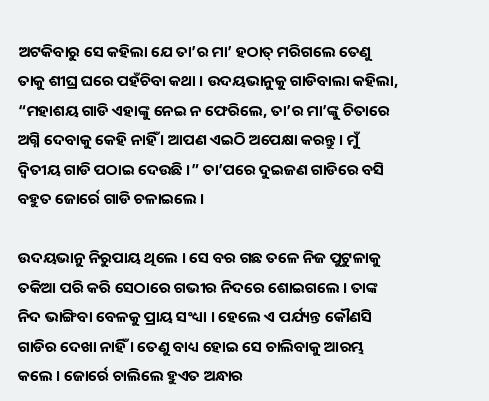ଅଟକିବାରୁ ସେ କହିଲା ଯେ ତା’ର ମା’ ହଠାତ୍ ମରିଗଲେ ତେଣୁ ତାକୁ ଶୀଘ୍ର ଘରେ ପହଁଚିବା କଥା । ଉଦୟଭାନୁକୁ ଗାଡିବାଲା କହିଲା, “ମହାଶୟ ଗାଡି ଏହାଙ୍କୁ ନେଇ ନ ଫେରିଲେ, ତା’ର ମା’ଙ୍କୁ ଚିତାରେ ଅଗ୍ନି ଦେବାକୁ କେହି ନାହିଁ । ଆପଣ ଏଇଠି ଅପେକ୍ଷା କରନ୍ତୁ । ମୁଁ ଦ୍ୱିତୀୟ ଗାଡି ପଠାଇ ଦେଉଛି ।” ତା’ପରେ ଦୁଇଜଣ ଗାଡିରେ ବସି ବହୁତ ଜୋର୍ରେ ଗାଡି ଚଳାଇଲେ ।

ଉଦୟଭାନୁ ନିରୁପାୟ ଥିଲେ । ସେ ବର ଗଛ ତଳେ ନିଜ ପୁଟୁଳାକୁ ତକିଆ ପରି କରି ସେଠାରେ ଗଭୀର ନିଦରେ ଶୋଇଗଲେ । ତାଙ୍କ ନିଦ ଭାଙ୍ଗିବା ବେଳକୁ ପ୍ରାୟ ସଂଧ୍ୟା । ହେଲେ ଏ ପର୍ଯ୍ୟନ୍ତ କୌଣସି ଗାଡିର ଦେଖା ନାହିଁ । ତେଣୁ ବାଧ୍ୟ ହୋଇ ସେ ଚାଲିବାକୁ ଆରମ୍ଭ କଲେ । ଜୋର୍ରେ ଚାଲିଲେ ହୁଏତ ଅନ୍ଧାର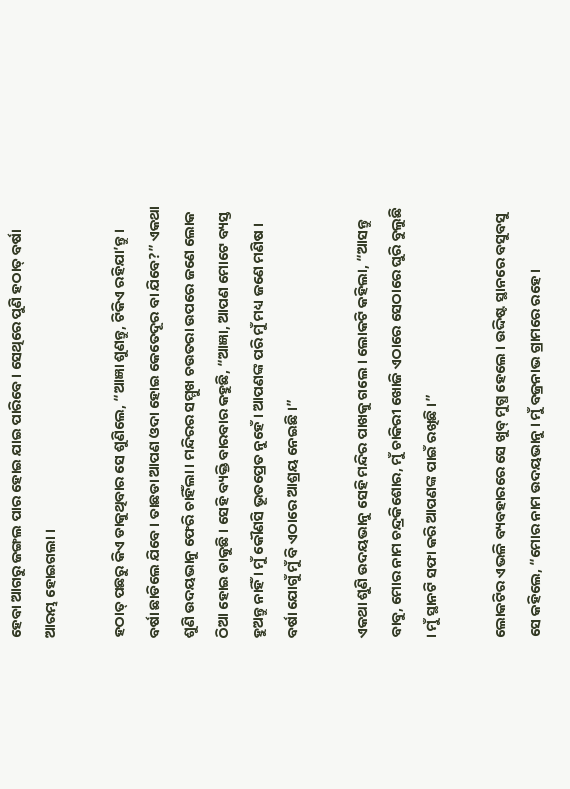ହେବା ଆଗରୁ ଜଙ୍ଗଲ ପାର ହୋଇ ଯାଇ ପାରିବେ । ସେଥିରେ ପୁଣି ହଠାତ୍ ବର୍ଷା ଆରମ୍ଭ ହୋଇଗଲା ।

ହଠାତ୍ ପଛରୁ କିଏ ଡାକୁଥିବାର ସେ ଶୁଣିଲେ, “ଆଜ୍ଞା ଶୁଣନ୍ତୁ, ଟିକିଏ ରହିଯା’ନ୍ତୁ । ବର୍ଷା ଛାଡିଲେ ଯିବେ । ତାଛଡା ଆପଣ ଓଦା ହୋଇ କେତେଦୂର ବା ଯିବେ?” ଏକଥା ଶୁଣି ଉଦୟଭାନୁ ଫେରି ଚାହିଁଲା । ମନ୍ଦିରର ସମ୍ମୁଖ ଚଉତରା ଉପରେ ଜଣେ ଲୋକ ଠିଆ ହୋଇ ଡାକୁଛି । ସେହି ବ୍ୟକ୍ତି ବାରବାର କହୁଛି, “ଆଜ୍ଞା, ଆପଣ ମୋଟେ ବ୍ୟସ୍ତ ହୁଅନ୍ତୁ ନାହିଁ । ମୁଁ କୌଣସି ଭୂତପ୍ରେତ ନୁହେଁ । ଆପଣଙ୍କ ପରି ମୁଁ ମଧ୍ୟ ଜଣେ ମଣିଷ । ବର୍ଷା ଯୋଗୁଁ ମୁଁ ବି ଏଠାରେ ଆଶ୍ରୟ ନେଇଛି ।”

ଏକଥା ଶୁଣି ଉଦୟଭାନୁ ସେହି ମନ୍ଦିର ପାଖକୁ ଗଲେ । ଲୋକଟି କହିଲା, “ଆସନ୍ତୁ ବାବୁ, ମୋର ନାମ ଚନ୍ଦ୍ରକିଶୋର, ମୁଁ ଚାକିରୀ ଖୋଜି ଏଠାରେ ସେଠାରେ ଘୁରି ବୁଲୁଛି । ମୁଁ ସ୍ଥାନଟି ସଫା କରି ଆପଣଙ୍କ ପାଇଁ ରଖିଛି ।”

ଲୋକଟିର ଏଭଳି ବ୍ୟବହାରରେ ସେ ଖୁବ୍ ମୁଗ୍ଧ ହେଲେ । ଉଦ୍ଦିଷ୍ଟ ସ୍ଥାନରେ ବସୁବସୁ ସେ କହିଲେ, “ମୋର ନାମ ଉଦୟଭାନୁ । ମୁଁ ବଜ୍ରନାଭ ଗ୍ରାମରେ ରହେ ।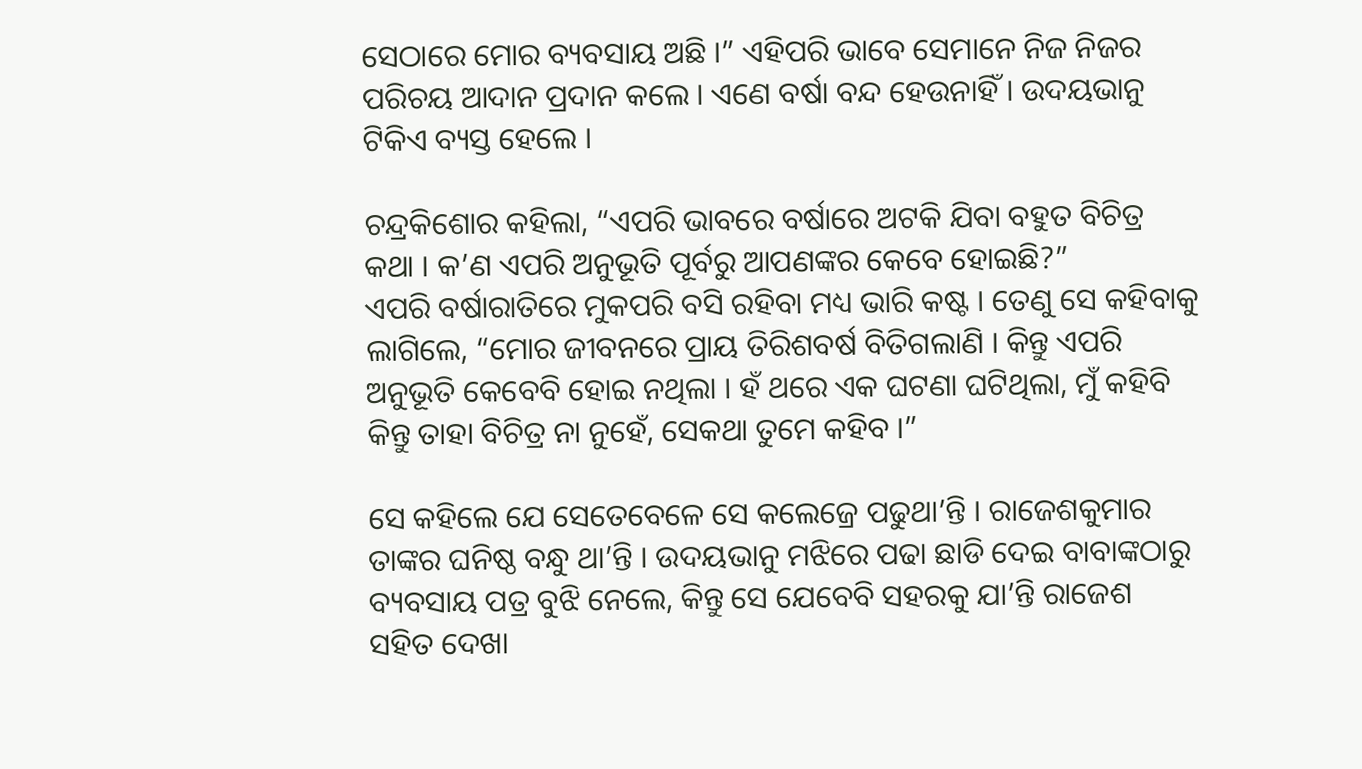ସେଠାରେ ମୋର ବ୍ୟବସାୟ ଅଛି ।” ଏହିପରି ଭାବେ ସେମାନେ ନିଜ ନିଜର ପରିଚୟ ଆଦାନ ପ୍ରଦାନ କଲେ । ଏଣେ ବର୍ଷା ବନ୍ଦ ହେଉନାହିଁ । ଉଦୟଭାନୁ ଟିକିଏ ବ୍ୟସ୍ତ ହେଲେ ।

ଚନ୍ଦ୍ରକିଶୋର କହିଲା, “ଏପରି ଭାବରେ ବର୍ଷାରେ ଅଟକି ଯିବା ବହୁତ ବିଚିତ୍ର କଥା । କ’ଣ ଏପରି ଅନୁଭୂତି ପୂର୍ବରୁ ଆପଣଙ୍କର କେବେ ହୋଇଛି?”
ଏପରି ବର୍ଷାରାତିରେ ମୁକପରି ବସି ରହିବା ମଧ୍ୟ ଭାରି କଷ୍ଟ । ତେଣୁ ସେ କହିବାକୁ ଲାଗିଲେ, “ମୋର ଜୀବନରେ ପ୍ରାୟ ତିରିଶବର୍ଷ ବିତିଗଲାଣି । କିନ୍ତୁ ଏପରି ଅନୁଭୂତି କେବେବି ହୋଇ ନଥିଲା । ହଁ ଥରେ ଏକ ଘଟଣା ଘଟିଥିଲା, ମୁଁ କହିବି କିନ୍ତୁ ତାହା ବିଚିତ୍ର ନା ନୁହେଁ, ସେକଥା ତୁମେ କହିବ ।”

ସେ କହିଲେ ଯେ ସେତେବେଳେ ସେ କଲେଜ୍ରେ ପଢୁଥା’ନ୍ତି । ରାଜେଶକୁମାର ତାଙ୍କର ଘନିଷ୍ଠ ବନ୍ଧୁ ଥା’ନ୍ତି । ଉଦୟଭାନୁ ମଝିରେ ପଢା ଛାଡି ଦେଇ ବାବାଙ୍କଠାରୁ ବ୍ୟବସାୟ ପତ୍ର ବୁଝି ନେଲେ, କିନ୍ତୁ ସେ ଯେବେବି ସହରକୁ ଯା’ନ୍ତି ରାଜେଶ ସହିତ ଦେଖା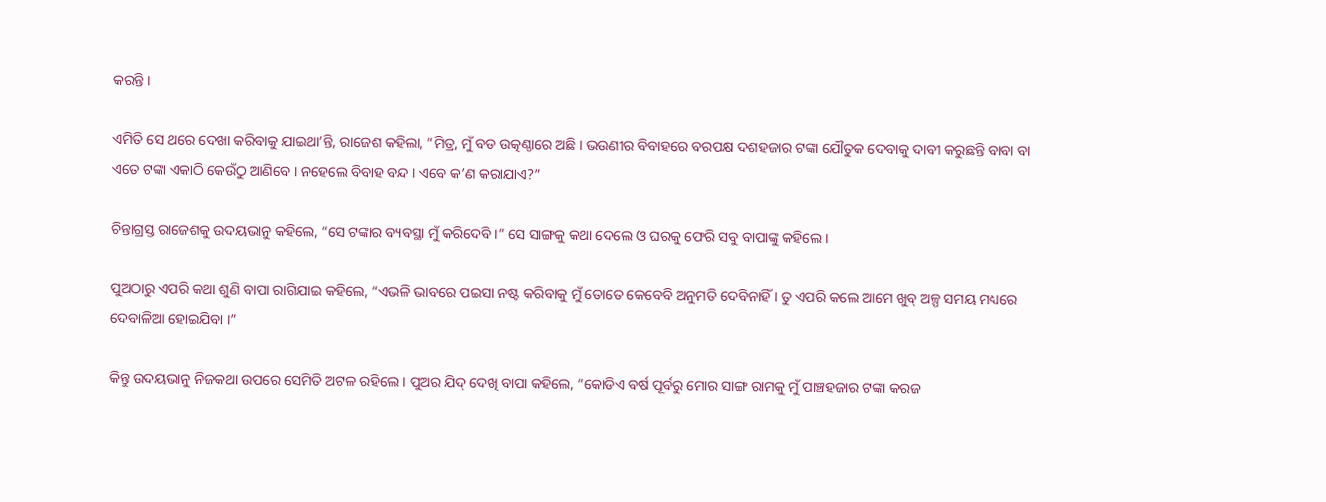କରନ୍ତି ।

ଏମିତି ସେ ଥରେ ଦେଖା କରିବାକୁ ଯାଇଥା’ନ୍ତି, ରାଜେଶ କହିଲା, “ମିତ୍ର, ମୁଁ ବଡ ଉତ୍କଣ୍ଠାରେ ଅଛି । ଭଉଣୀର ବିବାହରେ ବରପକ୍ଷ ଦଶହଜାର ଟଙ୍କା ଯୌତୁକ ଦେବାକୁ ଦାବୀ କରୁଛନ୍ତି ବାବା ବା ଏତେ ଟଙ୍କା ଏକାଠି କେଉଁଠୁ ଆଣିବେ । ନହେଲେ ବିବାହ ବନ୍ଦ । ଏବେ କ’ଣ କରାଯାଏ?”

ଚିନ୍ତାଗ୍ରସ୍ତ ରାଜେଶକୁ ଉଦୟଭାନୁ କହିଲେ, “ସେ ଟଙ୍କାର ବ୍ୟବସ୍ଥା ମୁଁ କରିଦେବି ।” ସେ ସାଙ୍ଗକୁ କଥା ଦେଲେ ଓ ଘରକୁ ଫେରି ସବୁ ବାପାଙ୍କୁ କହିଲେ ।

ପୁଅଠାରୁ ଏପରି କଥା ଶୁଣି ବାପା ରାଗିଯାଇ କହିଲେ, “ଏଭଳି ଭାବରେ ପଇସା ନଷ୍ଟ କରିବାକୁ ମୁଁ ତୋତେ କେବେବି ଅନୁମତି ଦେବିନାହିଁ । ତୁ ଏପରି କଲେ ଆମେ ଖୁବ୍ ଅଳ୍ପ ସମୟ ମଧ୍ୟରେ ଦେବାଳିଆ ହୋଇଯିବା ।”

କିନ୍ତୁ ଉଦୟଭାନୁ ନିଜକଥା ଉପରେ ସେମିତି ଅଟଳ ରହିଲେ । ପୁଅର ଯିଦ୍ ଦେଖି ବାପା କହିଲେ, “କୋଡିଏ ବର୍ଷ ପୂର୍ବରୁ ମୋର ସାଙ୍ଗ ରାମକୁ ମୁଁ ପାଞ୍ଚହଜାର ଟଙ୍କା କରଜ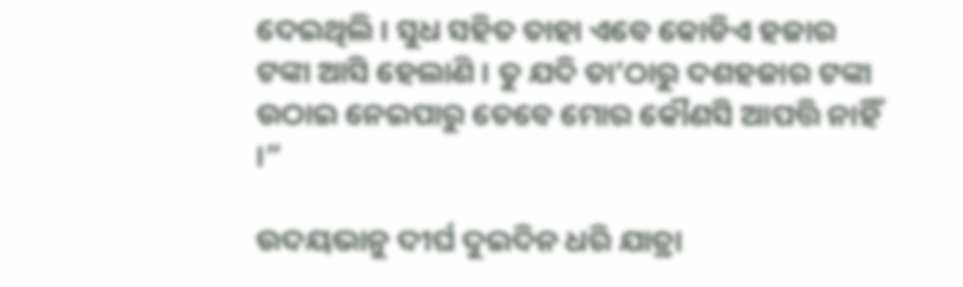ଦେଇଥିଲି । ସୁଧ ସହିତ ତାହା ଏବେ କୋଡିଏ ହଜାର ଟଙ୍କା ଆସି ହେଲାଣି । ତୁ ଯଦି ତା’ଠାରୁ ଦଶହଜାର ଟଙ୍କା ଉଠାଇ ନେଇପାରୁ ତେବେ ମୋର କୌଣସି ଆପତ୍ତି ନାହିଁ ।”

ଉଦୟଭାନୁ ଦୀର୍ଘ ଦୁଇଦିନ ଧରି ଯାତ୍ରା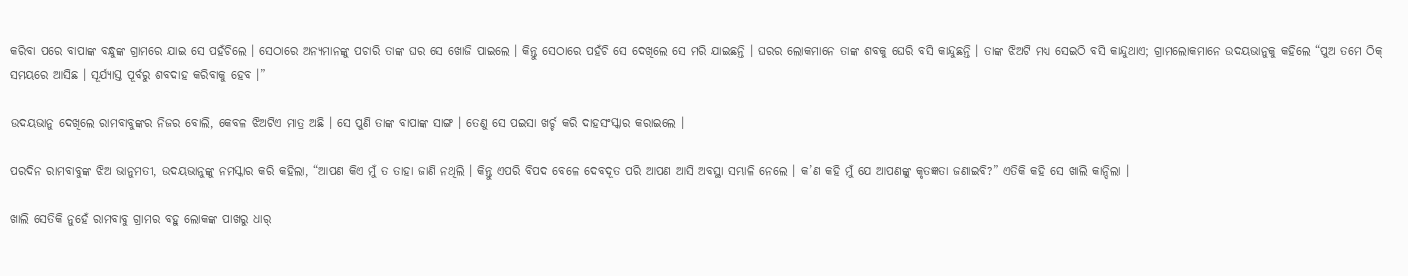କରିବା ପରେ ବାପାଙ୍କ ବନ୍ଧୁଙ୍କ ଗ୍ରାମରେ ଯାଇ ସେ ପହଁଚିଲେ । ସେଠାରେ ଅନ୍ୟମାନଙ୍କୁ ପଚାରି ତାଙ୍କ ଘର ସେ ଖୋଜି ପାଇଲେ । କିନ୍ତୁ ସେଠାରେ ପହଁଚି ସେ ଦେଖିଲେ ସେ ମରି ଯାଇଛନ୍ତି । ଘରର ଲୋକମାନେ ତାଙ୍କ ଶବକୁ ଘେରି ବସି କାନ୍ଦୁଛନ୍ତି । ତାଙ୍କ ଝିଅଟି ମଧ୍ୟ ସେଇଠି ବସି କାନ୍ଦୁଥାଏ; ଗ୍ରାମଲୋକମାନେ ଉଦୟଭାନୁକୁ କହିଲେ “ପୁଅ ତମେ ଠିକ୍ ସମୟରେ ଆସିଛ । ସୂର୍ଯ୍ୟାସ୍ତ ପୂର୍ବରୁ ଶବଦାହ କରିବାକୁ ହେବ ।”

ଉଦୟଭାନୁ ଦେଖିଲେ ରାମବାବୁଙ୍କର ନିଜର ବୋଲି, କେବଳ ଝିଅଟିଏ ମାତ୍ର ଅଛି । ସେ ପୁଣି ତାଙ୍କ ବାପାଙ୍କ ସାଙ୍ଗ । ତେଣୁ ସେ ପଇସା ଖର୍ଚ୍ଚ କରି ଦାହସଂସ୍କାର କରାଇଲେ ।

ପରଦିନ ରାମବାବୁଙ୍କ ଝିଅ ଭାନୁମତୀ, ଉଦୟଭାନୁଙ୍କୁ ନମସ୍କାର କରି କହିଲା, “ଆପଣ କିଏ ମୁଁ ତ ତାହା ଜାଣି ନଥିଲି । କିନ୍ତୁ ଏପରି ବିପଦ ବେଳେ ଦେବଦୂତ ପରି ଆପଣ ଆସି ଅବସ୍ଥା ସମ୍ଭାଳି ନେଲେ । କ’ଣ କହି ମୁଁ ଯେ ଆପଣଙ୍କୁ କୃତଜ୍ଞତା ଜଣାଇବି?” ଏତିକି କହି ସେ ଖାଲି କାନ୍ଦିଲା ।

ଖାଲି ସେତିକି ନୁହେଁ ରାମବାବୁ ଗ୍ରାମର ବହୁ ଲୋକଙ୍କ ପାଖରୁ ଧାର୍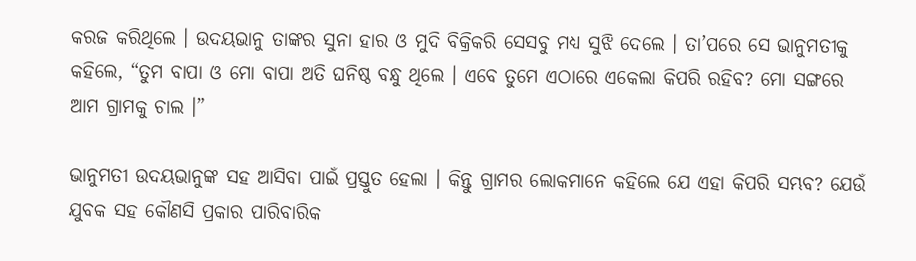କରଜ କରିଥିଲେ । ଉଦୟଭାନୁ ତାଙ୍କର ସୁନା ହାର ଓ ମୁଦି ବିକ୍ରିକରି ସେସବୁ ମଧ୍ୟ ସୁଝି ଦେଲେ । ତା’ପରେ ସେ ଭାନୁମତୀକୁ କହିଲେ, “ତୁମ ବାପା ଓ ମୋ ବାପା ଅତି ଘନିଷ୍ଠ ବନ୍ଧୁ ଥିଲେ । ଏବେ ତୁମେ ଏଠାରେ ଏକେଲା କିପରି ରହିବ? ମୋ ସଙ୍ଗରେ ଆମ ଗ୍ରାମକୁ ଚାଲ ।”

ଭାନୁମତୀ ଉଦୟଭାନୁଙ୍କ ସହ ଆସିବା ପାଇଁ ପ୍ରସ୍ତୁତ ହେଲା । କିନ୍ତୁ ଗ୍ରାମର ଲୋକମାନେ କହିଲେ ଯେ ଏହା କିପରି ସମ୍ଭବ? ଯେଉଁ ଯୁବକ ସହ କୌଣସି ପ୍ରକାର ପାରିବାରିକ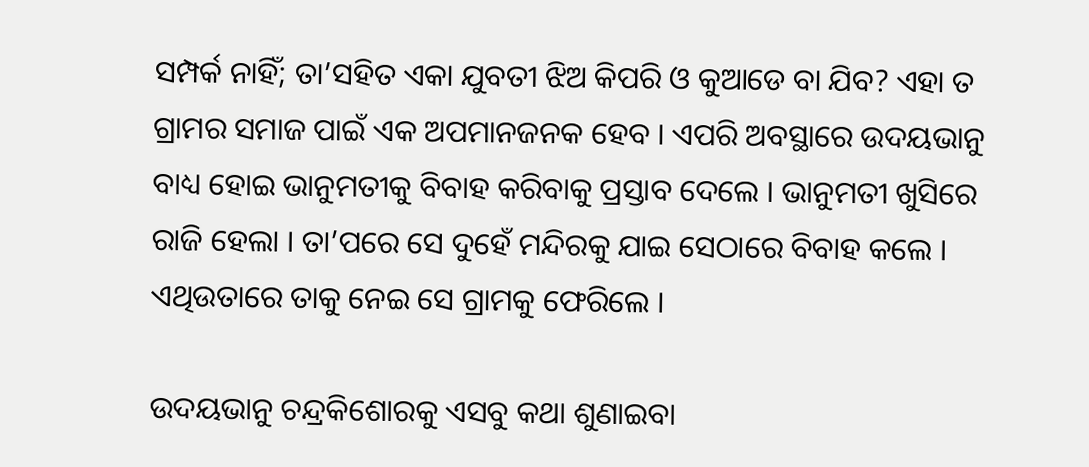ସମ୍ପର୍କ ନାହିଁ; ତା’ସହିତ ଏକା ଯୁବତୀ ଝିଅ କିପରି ଓ କୁଆଡେ ବା ଯିବ? ଏହା ତ ଗ୍ରାମର ସମାଜ ପାଇଁ ଏକ ଅପମାନଜନକ ହେବ । ଏପରି ଅବସ୍ଥାରେ ଉଦୟଭାନୁ ବାଧ୍ୟ ହୋଇ ଭାନୁମତୀକୁ ବିବାହ କରିବାକୁ ପ୍ରସ୍ତାବ ଦେଲେ । ଭାନୁମତୀ ଖୁସିରେ ରାଜି ହେଲା । ତା’ପରେ ସେ ଦୁହେଁ ମନ୍ଦିରକୁ ଯାଇ ସେଠାରେ ବିବାହ କଲେ । ଏଥିଉତାରେ ତାକୁ ନେଇ ସେ ଗ୍ରାମକୁ ଫେରିଲେ ।

ଉଦୟଭାନୁ ଚନ୍ଦ୍ରକିଶୋରକୁ ଏସବୁ କଥା ଶୁଣାଇବା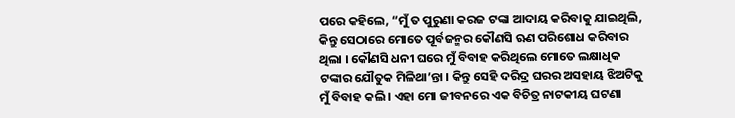ପରେ କହିଲେ, “ମୁଁ ତ ପୁରୁଣା କରଜ ଟଙ୍କା ଆଦାୟ କରିବାକୁ ଯାଇଥିଲି, କିନ୍ତୁ ସେଠାରେ ମୋତେ ପୂର୍ବଜନ୍ମର କୌଣସି ଋଣ ପରିଶୋଧ କରିବାର ଥିଲା । କୌଣସି ଧନୀ ଘରେ ମୁଁ ବିବାହ କରିଥିଲେ ମୋତେ ଲକ୍ଷାଧିକ ଟଙ୍କାର ଯୌତୁକ ମିଳିଥା’ନ୍ତା । କିନ୍ତୁ ସେହି ଦରିଦ୍ର ଘରର ଅସହାୟ ଝିଅଟିକୁ ମୁଁ ବିବାହ କଲି । ଏହା ମୋ ଜୀବନରେ ଏକ ବିଚିତ୍ର ନାଟକୀୟ ଘଟଣା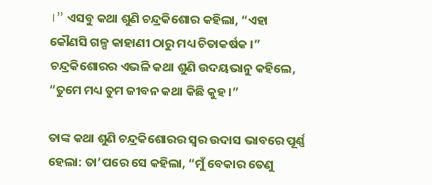।” ଏସବୁ କଥା ଶୁଣି ଚନ୍ଦ୍ରକିଶୋର କହିଲା, “ଏହା କୌଣସି ଗଳ୍ପ କାହାଣୀ ଠାରୁ ମଧ୍ୟ ଚିତାକର୍ଷକ ।” ଚନ୍ଦ୍ରକିଶୋରର ଏଭଳି କଥା ଶୁଣି ଉଦୟଭାନୁ କହିଲେ, “ତୁମେ ମଧ୍ୟ ତୁମ ଜୀବନ କଥା କିଛି କୁହ ।”

ତାଙ୍କ କଥା ଶୁଣି ଚନ୍ଦ୍ରକିଶୋରର ସ୍ୱର ଉଦାସ ଭାବରେ ପୂର୍ଣ୍ଣ ହେଲା: ତା’ପରେ ସେ କହିଲା, “ମୁଁ ବେକାର ତେଣୁ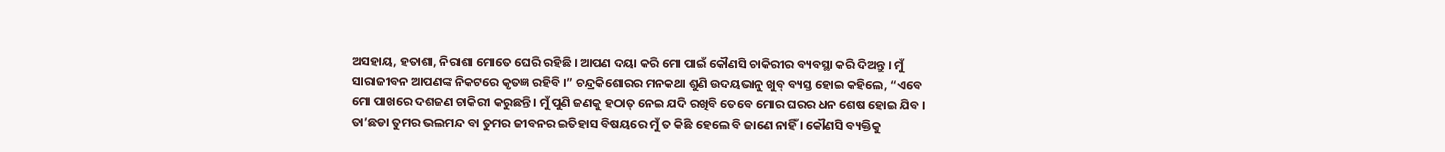ଅସହାୟ, ହତାଶା, ନିରାଶା ମୋତେ ଘେରି ରହିଛି । ଆପଣ ଦୟା କରି ମୋ ପାଇଁ କୌଣସି ଚାକିରୀର ବ୍ୟବସ୍ଥା କରି ଦିଅନ୍ତୁ । ମୁଁ ସାରାଜୀବନ ଆପଣଙ୍କ ନିକଟରେ କୃତଜ୍ଞ ରହିବି ।” ଚନ୍ଦ୍ରକିଶୋରର ମନକଥା ଶୁଣି ଉଦୟଭାନୁ ଖୁବ୍ ବ୍ୟସ୍ତ ହୋଇ କହିଲେ, “ଏବେ ମୋ ପାଖରେ ଦଶଜଣ ଚାକିରୀ କରୁଛନ୍ତି । ମୁଁ ପୁଣି ଜଣକୁ ହଠାତ୍ ନେଇ ଯଦି ରଖିବି ତେବେ ମୋର ଘରର ଧନ ଶେଷ ହୋଇ ଯିବ । ତା’ଛଡା ତୁମର ଭଲମନ୍ଦ ବା ତୁମର ଜୀବନର ଇତିହାସ ବିଷୟରେ ମୁଁ ତ କିଛି ହେଲେ ବି ଜାଣେ ନାହିଁ । କୌଣସି ବ୍ୟକ୍ତିକୁ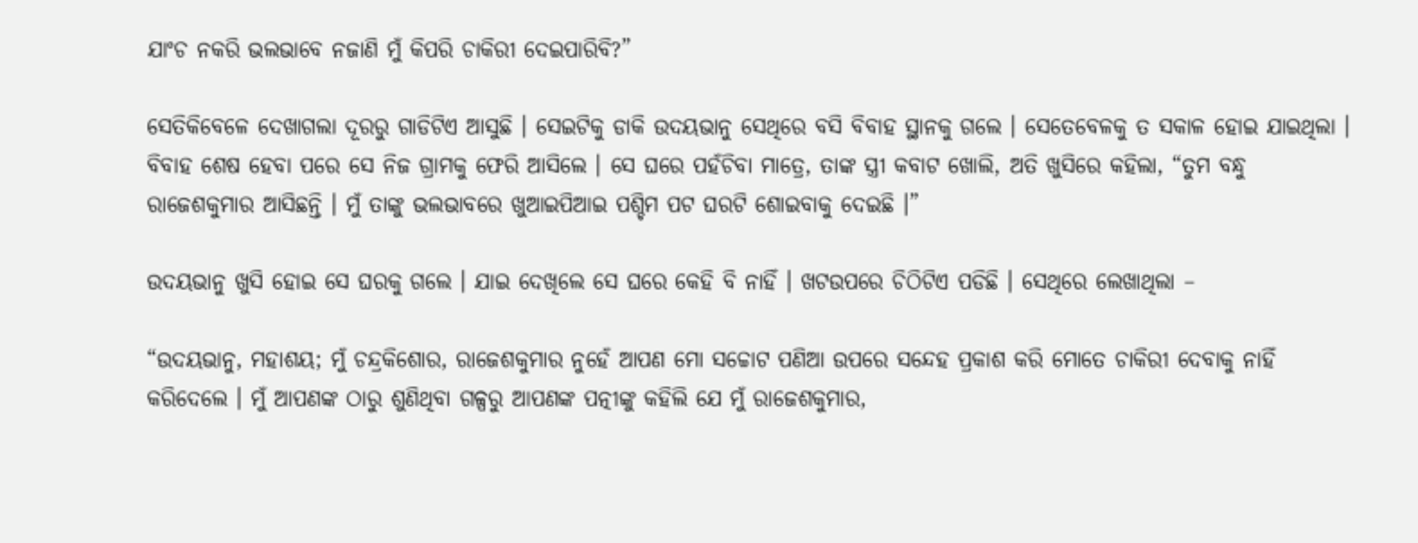ଯାଂଚ ନକରି ଭଲଭାବେ ନଜାଣି ମୁଁ କିପରି ଚାକିରୀ ଦେଇପାରିବି?”

ସେତିକିବେଳେ ଦେଖାଗଲା ଦୂରରୁ ଗାଡିଟିଏ ଆସୁଛି । ସେଇଟିକୁ ଡାକି ଉଦୟଭାନୁ ସେଥିରେ ବସି ବିବାହ ସ୍ଥାନକୁ ଗଲେ । ସେତେବେଳକୁ ତ ସକାଳ ହୋଇ ଯାଇଥିଲା । ବିବାହ ଶେଷ ହେବା ପରେ ସେ ନିଜ ଗ୍ରାମକୁ ଫେରି ଆସିଲେ । ସେ ଘରେ ପହଁଚିବା ମାତ୍ରେ, ତାଙ୍କ ସ୍ତ୍ରୀ କବାଟ ଖୋଲି, ଅତି ଖୁସିରେ କହିଲା, “ତୁମ ବନ୍ଧୁ ରାଜେଶକୁମାର ଆସିଛନ୍ତି । ମୁଁ ତାଙ୍କୁ ଭଲଭାବରେ ଖୁଆଇପିଆଇ ପଶ୍ଚିମ ପଟ ଘରଟି ଶୋଇବାକୁ ଦେଇଛି ।”

ଉଦୟଭାନୁ ଖୁସି ହୋଇ ସେ ଘରକୁ ଗଲେ । ଯାଇ ଦେଖିଲେ ସେ ଘରେ କେହି ବି ନାହିଁ । ଖଟଉପରେ ଚିଠିଟିଏ ପଡିଛି । ସେଥିରେ ଲେଖାଥିଲା –

“ଉଦୟଭାନୁ, ମହାଶୟ; ମୁଁ ଚନ୍ଦ୍ରକିଶୋର, ରାଜେଶକୁମାର ନୁହେଁ ଆପଣ ମୋ ସଚ୍ଚୋଟ ପଣିଆ ଉପରେ ସନ୍ଦେହ ପ୍ରକାଶ କରି ମୋତେ ଚାକିରୀ ଦେବାକୁ ନାହିଁ କରିଦେଲେ । ମୁଁ ଆପଣଙ୍କ ଠାରୁ ଶୁଣିଥିବା ଗଳ୍ପରୁ ଆପଣଙ୍କ ପତ୍ନୀଙ୍କୁ କହିଲି ଯେ ମୁଁ ରାଜେଶକୁମାର,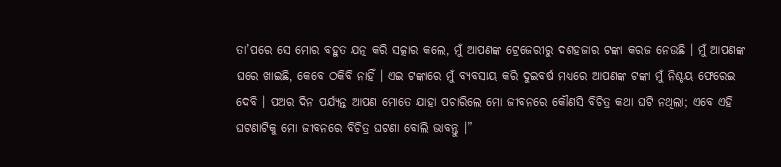ତା’ପରେ ସେ ମୋର ବହୁତ ଯତ୍ନ କରି ସତ୍କାର କଲେ, ମୁଁ ଆପଣଙ୍କ ଟ୍ରେଜେରୀରୁ ଦଶହଜାର ଟଙ୍କା କରଜ ନେଉଛି । ମୁଁ ଆପଣଙ୍କ ଘରେ ଖାଇଛି, କେବେ ଠକିବି ନାହିଁ । ଏଇ ଟଙ୍କାରେ ମୁଁ ବ୍ୟବସାୟ କରି ଦୁଇବର୍ଷ ମଧ୍ୟରେ ଆପଣଙ୍କ ଟଙ୍କା ମୁଁ ନିଶ୍ଚୟ ଫେରେଇ ଦେବି । ପଅର ଦିନ ପର୍ଯ୍ୟନ୍ତ ଆପଣ ମୋତେ ଯାହା ପଚାରିଲେ ମୋ ଜୀବନରେ କୌଣସି ବିଚିତ୍ର କଥା ଘଟି ନଥିଲା; ଏବେ ଏହି ଘଟଣାଟିକୁ ମୋ ଜୀବନରେ ବିଚିତ୍ର ଘଟଣା ବୋଲି ଭାବନ୍ତୁ ।”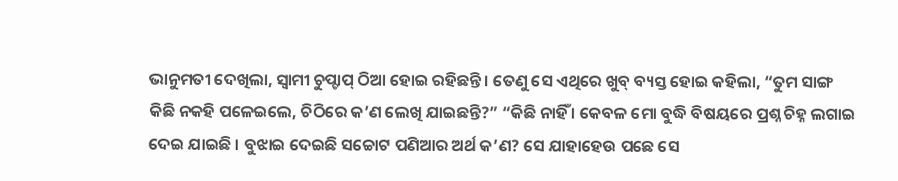ଭାନୁମତୀ ଦେଖିଲା, ସ୍ୱାମୀ ଚୁପ୍ଚାପ୍ ଠିଆ ହୋଇ ରହିଛନ୍ତି । ତେଣୁ ସେ ଏଥିରେ ଖୁବ୍ ବ୍ୟସ୍ତ ହୋଇ କହିଲା, “ତୁମ ସାଙ୍ଗ କିଛି ନକହି ପଳେଇଲେ, ଚିଠିରେ କ’ଣ ଲେଖି ଯାଇଛନ୍ତି?” “କିଛି ନାହିଁ । କେବଳ ମୋ ବୁଦ୍ଧି ବିଷୟରେ ପ୍ରଶ୍ନ ଚିହ୍ନ ଲଗାଇ ଦେଇ ଯାଇଛି । ବୁଝାଇ ଦେଇଛି ସଚ୍ଚୋଟ ପଣିଆର ଅର୍ଥ କ’ଣ? ସେ ଯାହାହେଉ ପଛେ ସେ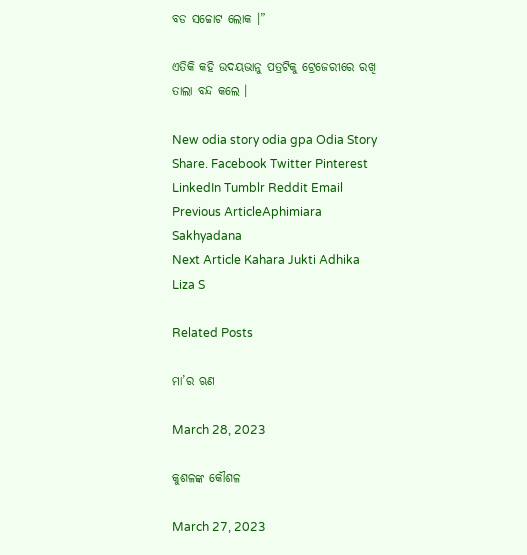ବଡ ସଚ୍ଚୋଟ ଲୋକ ।”

ଏତିକି କହି ଉଦୟଭାନୁ ପତ୍ରଟିକୁ ଟ୍ରେଜେରୀରେ ରଖି ତାଲା ବନ୍ଦ କଲେ ।

New odia story odia gpa Odia Story
Share. Facebook Twitter Pinterest LinkedIn Tumblr Reddit Email
Previous ArticleAphimiara Sakhyadana
Next Article Kahara Jukti Adhika
Liza S

Related Posts

ମା’ର ଋଣ

March 28, 2023

କୁଶଳଙ୍କ କୌଶଳ

March 27, 2023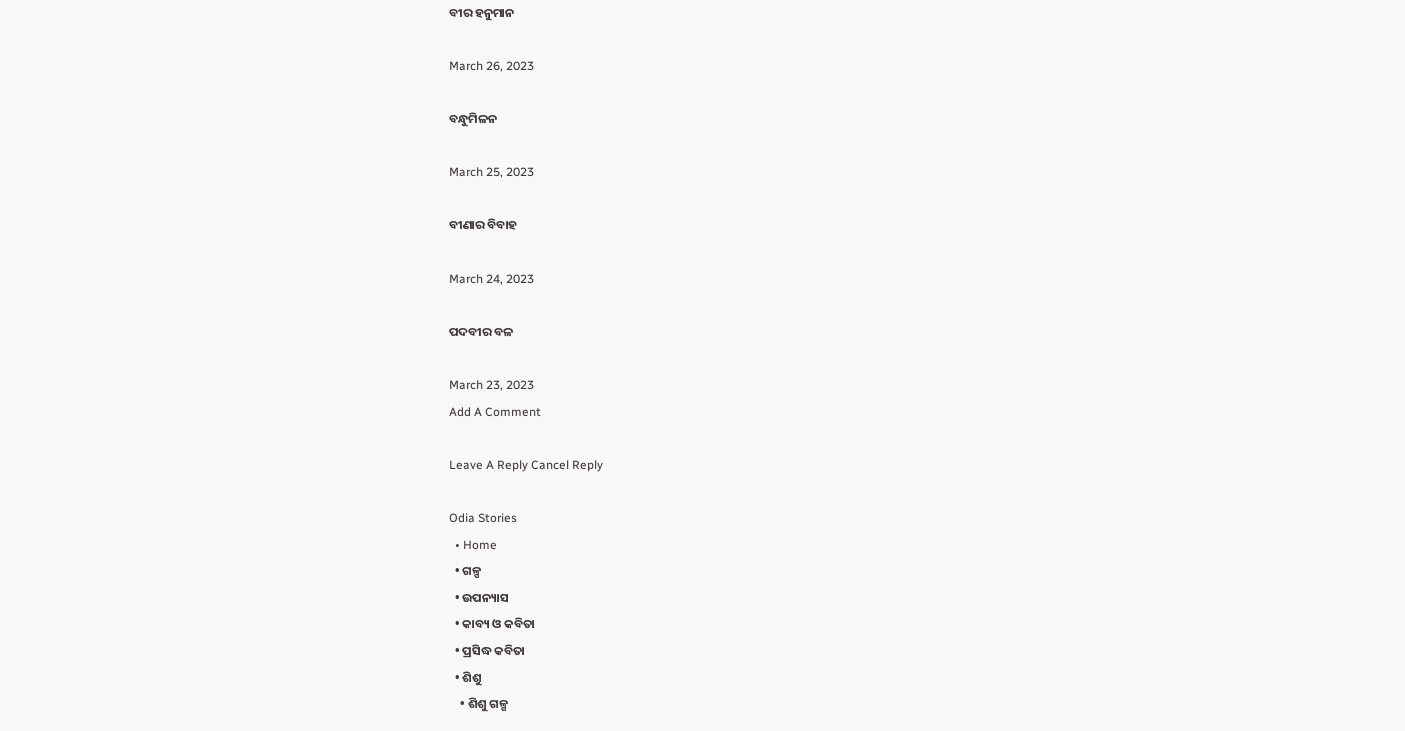ବୀର ହନୁମାନ

March 26, 2023

ବନ୍ଧୁମିଳନ

March 25, 2023

ବୀଣାର ବିବାହ

March 24, 2023

ପଦବୀର ବଳ

March 23, 2023
Add A Comment

Leave A Reply Cancel Reply

Odia Stories
  • Home
  • ଗଳ୍ପ
  • ଉପନ୍ୟାସ
  • କାବ୍ୟ ଓ କବିତା
  • ପ୍ରସିଦ୍ଧ କବିତା
  • ଶିଶୁ
    • ଶିଶୁ ଗଳ୍ପ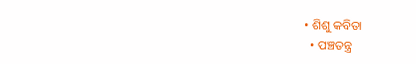• ଶିଶୁ କବିତା
  • ପଞ୍ଚତନ୍ତ୍ର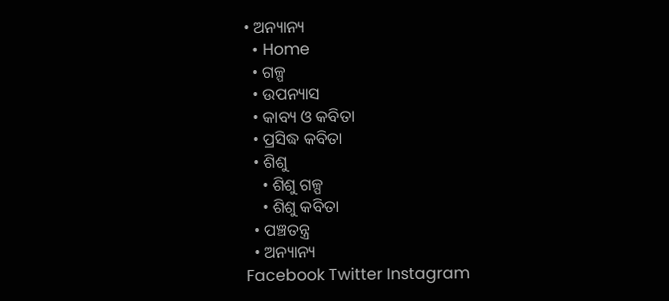• ଅନ୍ୟାନ୍ୟ
  • Home
  • ଗଳ୍ପ
  • ଉପନ୍ୟାସ
  • କାବ୍ୟ ଓ କବିତା
  • ପ୍ରସିଦ୍ଧ କବିତା
  • ଶିଶୁ
    • ଶିଶୁ ଗଳ୍ପ
    • ଶିଶୁ କବିତା
  • ପଞ୍ଚତନ୍ତ୍ର
  • ଅନ୍ୟାନ୍ୟ
Facebook Twitter Instagram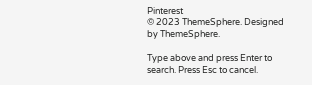Pinterest
© 2023 ThemeSphere. Designed by ThemeSphere.

Type above and press Enter to search. Press Esc to cancel.